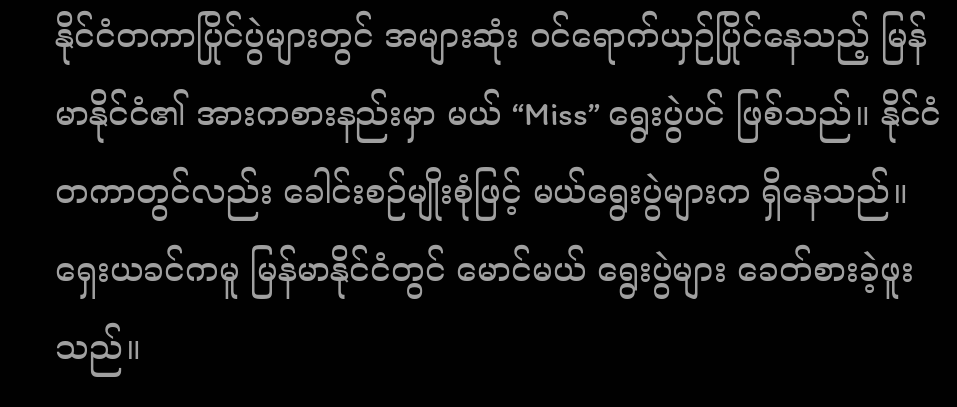နိုင်ငံတကာပြိုင်ပွဲများတွင် အများဆုံး ဝင်ရောက်ယှဉ်ပြိုင်နေသည့် မြန်မာနိုင်ငံ၏ အားကစားနည်းမှာ မယ် “Miss” ရွေးပွဲပင် ဖြစ်သည်။ နိုင်ငံတကာတွင်လည်း ခေါင်းစဉ်မျိုးစုံဖြင့် မယ်ရွေးပွဲများက ရှိနေသည်။
ရှေးယခင်ကမူ မြန်မာနိုင်ငံတွင် မောင်မယ် ရွေးပွဲများ ခေတ်စားခဲ့ဖူးသည်။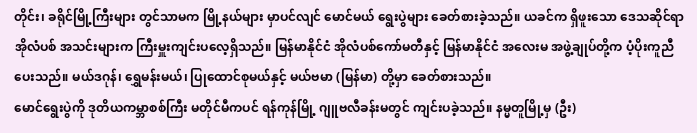တိုင်း၊ ခရိုင်မြို့ကြီးများ တွင်သာမက မြို့နယ်များ မှာပင်လျင် မောင်မယ် ရွေးပွဲများ ခေတ်စားခဲ့သည်။ ယခင်က ရှိဖူးသော ဒေသဆိုင်ရာ အိုလံပစ် အသင်းများက ကြီးမှူးကျင်းပလေ့ရှိသည်။ မြန်မာနိုင်ငံ အိုလံပစ်ကော်မတီနှင့် မြန်မာနိုင်ငံ အလေးမ အဖွဲ့ချုပ်တို့က ပံ့ပိုးကူညီ ပေးသည်။ မယ်ဒဂုန်၊ ရွှေမန်းမယ်၊ ပြုထောင်စုမယ်နှင့် မယ်ဗမာ (မြန်မာ) တို့မှာ ခေတ်စားသည်။
မောင်ရွေးပွဲကို ဒုတိယကမ္ဘာစစ်ကြီး မတိုင်မီကပင် ရန်ကုန်မြို့ ဂျူဗလီခန်းမတွင် ကျင်းပခဲ့သည်။ နမ္မတူမြို့မှ (ဦး)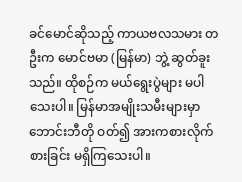ခင်မောင်ဆိုသည့် ကာယဗလသမား တဦးက မောင်ဗမာ (မြန်မာ) ဘွဲ့ ဆွတ်ခူးသည်။ ထိုစဉ်က မယ်ရွေးပွဲများ မပါသေးပါ။ မြန်မာအမျိုးသမီးများမှာ ဘောင်းဘီတို ဝတ်၍ အားကစားလိုက်စားခြင်း မရှိကြသေးပါ။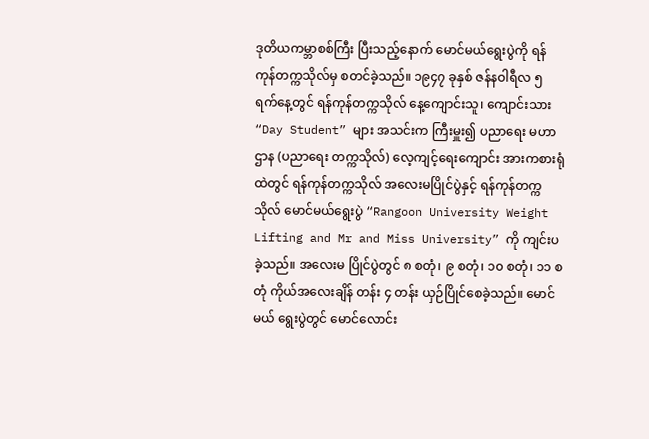ဒုတိယကမ္ဘာစစ်ကြီး ပြီးသည့်နောက် မောင်မယ်ရွေးပွဲကို ရန်ကုန်တက္ကသိုလ်မှ စတင်ခဲ့သည်။ ၁၉၄၇ ခုနှစ် ဇန်နဝါရီလ ၅ ရက်နေ့တွင် ရန်ကုန်တက္ကသိုလ် နေ့ကျောင်းသူ၊ ကျောင်းသား “Day Student” များ အသင်းက ကြီးမှူး၍ ပညာရေး မဟာဌာန (ပညာရေး တက္ကသိုလ်) လေ့ကျင့်ရေးကျောင်း အားကစားရုံထဲတွင် ရန်ကုန်တက္ကသိုလ် အလေးမပြိုင်ပွဲနှင့် ရန်ကုန်တက္ကသိုလ် မောင်မယ်ရွေးပွဲ “Rangoon University Weight Lifting and Mr and Miss University” ကို ကျင်းပခဲ့သည်။ အလေးမ ပြိုင်ပွဲတွင် ၈ စတုံ၊ ၉ စတုံ၊ ၁၀ စတုံ၊ ၁၁ စတုံ ကိုယ်အလေးချိန် တန်း ၄ တန်း ယှဉ်ပြိုင်စေခဲ့သည်။ မောင်မယ် ရွေးပွဲတွင် မောင်လောင်း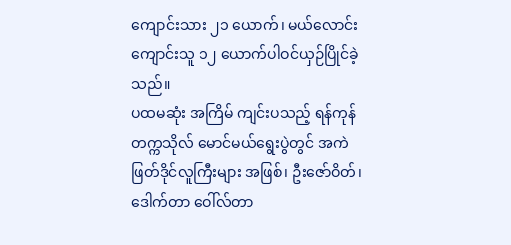ကျောင်းသား ၂၁ ယောက်၊ မယ်လောင်းကျောင်းသူ ၁၂ ယောက်ပါဝင်ယှဉ်ပြိုင်ခဲ့သည်။
ပထမဆုံး အကြိမ် ကျင်းပသည့် ရန်ကုန် တက္ကသိုလ် မောင်မယ်ရွေးပွဲတွင် အကဲဖြတ်ဒိုင်လူကြီးများ အဖြစ်၊ ဦးဇော်ဝိတ်၊ ဒေါက်တာ ဝေါ်လ်တာ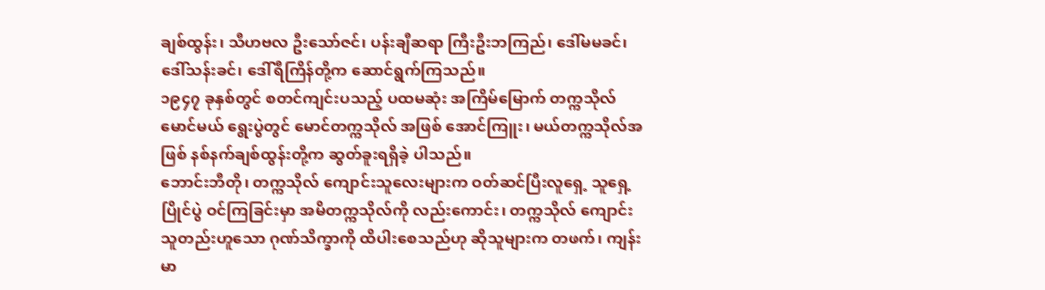ချစ်ထွန်း၊ သီဟဗလ ဦးသော်ဇင်၊ ပန်းချီဆရာ ကြီးဦးဘကြည်၊ ဒေါ်မမခင်၊ ဒေါ်သန်းခင်၊ ဒေါ်ရီကြိန်တို့က ဆောင်ရွက်ကြသည်။
၁၉၄၇ ခုနှစ်တွင် စတင်ကျင်းပသည့် ပထမဆုံး အကြိမ်မြောက် တက္ကသိုလ်မောင်မယ် ရွေးပွဲတွင် မောင်တက္ကသိုလ် အဖြစ် အောင်ကြူး၊ မယ်တက္ကသိုလ်အဖြစ် နစ်နက်ချစ်ထွန်းတို့က ဆွတ်ခူးရရှိခဲ့ ပါသည်။
ဘောင်းဘီတို၊ တက္ကသိုလ် ကျောင်းသူလေးများက ဝတ်ဆင်ပြီးလူရှေ့ သူရှေ့ပြိုင်ပွဲ ဝင်ကြခြင်းမှာ အမိတက္ကသိုလ်ကို လည်းကောင်း၊ တက္ကသိုလ် ကျောင်းသူတည်းဟူသော ဂုဏ်သိက္ခာကို ထိပါးစေသည်ဟု ဆိုသူများက တဖက်၊ ကျန်းမာ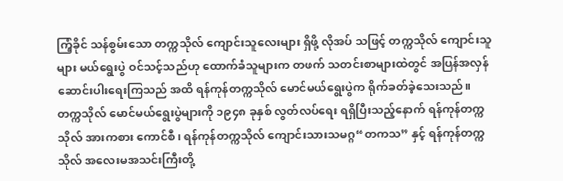ကြံ့ခိုင် သန်စွမ်းသော တက္ကသိုလ် ကျောင်းသူလေးများ ရှိဖို့ လိုအပ် သဖြင့် တက္ကသိုလ် ကျောင်းသူများ မယ်ရွေးပွဲ ဝင်သင့်သည်ဟု ထောက်ခံသူများက တဖက် သတင်းစာများထဲတွင် အပြန်အလှန် ဆောင်းပါးရေးကြသည် အထိ ရန်ကုန်တက္ကသိုလ် မောင်မယ်ရွေးပွဲက ရိုက်ခတ်ခဲ့သေးသည်။
တက္ကသိုလ် မောင်မယ်ရွေးပွဲများကို ၁၉၄၈ ခုနှစ် လွတ်လပ်ရေး ရရှိပြီးသည့်နောက် ရန်ကုန်တက္ကသိုလ် အားကစား ကောင်စီ၊ ရန်ကုန်တက္ကသိုလ် ကျောင်းသားသမဂ္ဂ“တကသ” နှင့် ရန်ကုန်တက္ကသိုလ် အလေးမအသင်းကြီးတို့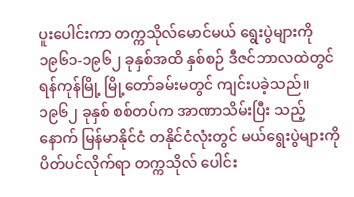ပူးပေါင်းကာ တက္ကသိုလ်မောင်မယ် ရွေးပွဲများကို ၁၉၆၁-၁၉၆၂ ခုနှစ်အထိ နှစ်စဉ် ဒီဇင်ဘာလထဲတွင် ရန်ကုန်မြို့ မြို့တော်ခမ်းမတွင် ကျင်းပခဲ့သည်။
၁၉၆၂ ခုနှစ် စစ်တပ်က အာဏာသိမ်းပြီး သည့်နောက် မြန်မာနိုင်ငံ တနိုင်ငံလုံးတွင် မယ်ရွေးပွဲများကို ပိတ်ပင်လိုက်ရာ တက္ကသိုလ် ပေါင်း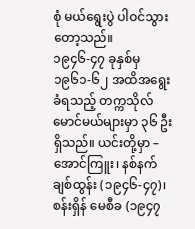စုံ မယ်ရွေးပွဲ ပါဝင်သွားတော့သည်။
၁၉၄၆-၄၇ ခုနှစ်မှ ၁၉၆၁-၆၂ အထိအရွေးခံရသည့် တက္ကသိုလ်မောင်မယ်များမှာ ၃၆ ဦး ရှိသည်။ ယင်းတို့မှာ –
အောင်ကြူး၊ နစ်နက်ချစ်ထွန်း (၁၉၄၆-၄၇)၊ စန်းရှိန် မေစီခ (၁၉၄၇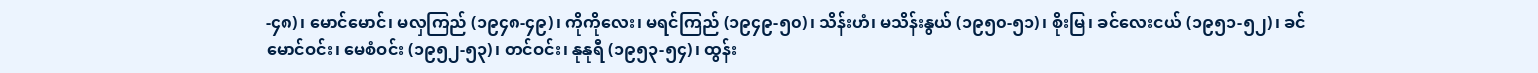-၄၈)၊ မောင်မောင်၊ မလှကြည် (၁၉၄၈-၄၉)၊ ကိုကိုလေး၊ မရင်ကြည် (၁၉၄၉-၅၀)၊ သိန်းဟံ၊ မသိန်းနွယ် (၁၉၅၀-၅၁)၊ စိုးမြ၊ ခင်လေးငယ် (၁၉၅၁-၅၂)၊ ခင်မောင်ဝင်း၊ မေစံဝင်း (၁၉၅၂-၅၃)၊ တင်ဝင်း၊ နုနုရီ (၁၉၅၃-၅၄)၊ ထွန်း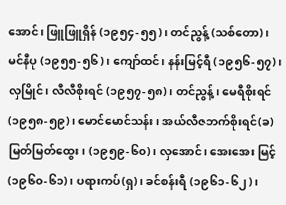အောင်၊ ဖြူဖြူရှိန် (၁၉၅၄-၅၅)၊ တင်ညွန့် (သစ်တော)၊ မင်နီပု (၁၉၅၅-၅၆)၊ ကျော်ထင်၊ နန်းမြင့်ရီ (၁၉၅၆-၅၇)၊ လှမြိုင်၊ လီလီစိုးရင် (၁၉၅၇-၅၈)၊ တင်ညွန့်၊ မေရီစိုးရင် (၁၉၅၈-၅၉)၊ မောင်မောင်သန်း၊ အယ်လီဇဘက်စိုးရင်(ခ)မြတ်မြတ်ထွေး၊ (၁၉၅၉-၆၀)၊ လှအောင်၊ အေးအေး မြင့် (၁၉၆၀-၆၁)၊ ပရားကပ်(ရှ)၊ ခင်စန်းရီ (၁၉၆၁-၆၂)၊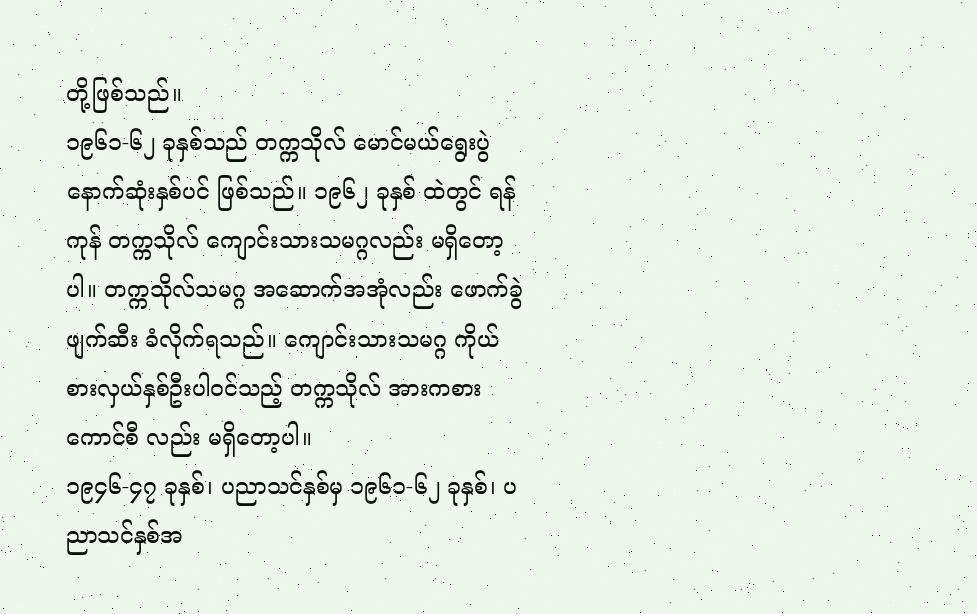တို့ဖြစ်သည်။
၁၉၆၁-၆၂ ခုနှစ်သည် တက္ကသိုလ် မောင်မယ်ရွေးပွဲ နောက်ဆုံးနှစ်ပင် ဖြစ်သည်။ ၁၉၆၂ ခုနှစ် ထဲတွင် ရန်ကုန် တက္ကသိုလ် ကျောင်းသားသမဂ္ဂလည်း မရှိတော့ပါ။ တက္ကသိုလ်သမဂ္ဂ အဆောက်အအုံလည်း ဖောက်ခွဲဖျက်ဆီး ခံလိုက်ရသည်။ ကျောင်းသားသမဂ္ဂ ကိုယ်စားလှယ်နှစ်ဦးပါဝင်သည့် တက္ကသိုလ် အားကစားကောင်စီ လည်း မရှိတော့ပါ။
၁၉၄၆-၄၇ ခုနှစ်၊ ပညာသင်နှစ်မှ ၁၉၆၁-၆၂ ခုနှစ်၊ ပညာသင်နှစ်အ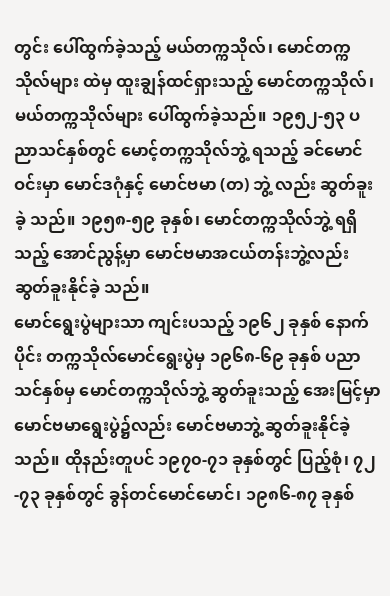တွင်း ပေါ်ထွက်ခဲ့သည့် မယ်တက္ကသိုလ်၊ မောင်တက္ကသိုလ်များ ထဲမှ ထူးချွန်ထင်ရှားသည့် မောင်တက္ကသိုလ်၊ မယ်တက္ကသိုလ်များ ပေါ်ထွက်ခဲ့သည်။ ၁၉၅၂-၅၃ ပညာသင်နှစ်တွင် မောင့်တက္ကသိုလ်ဘွဲ့ ရသည့် ခင်မောင်ဝင်းမှာ မောင်ဒဂုံနှင့် မောင်ဗမာ (တ) ဘွဲ့ လည်း ဆွတ်ခူးခဲ့ သည်။ ၁၉၅၈-၅၉ ခုနှစ်၊ မောင်တက္ကသိုလ်ဘွဲ့ ရရှိသည့် အောင်ညွန့်မှာ မောင်ဗမာအငယ်တန်းဘွဲ့လည်း ဆွတ်ခူးနိုင်ခဲ့ သည်။
မောင်ရွေးပွဲများသာ ကျင်းပသည့် ၁၉၆၂ ခုနှစ် နောက်ပိုင်း တက္ကသိုလ်မောင်ရွေးပွဲမှ ၁၉၆၈-၆၉ ခုနှစ် ပညာသင်နှစ်မှ မောင်တက္ကသိုလ်ဘွဲ့ ဆွတ်ခူးသည့် အေးမြင့်မှာ မောင်ဗမာရွေးပွဲ၌လည်း မောင်ဗမာဘွဲ့ ဆွတ်ခူးနိုင်ခဲ့သည်။ ထိုနည်းတူပင် ၁၉၇၀-၇၁ ခုနှစ်တွင် ပြည့်စုံ၊ ၇၂-၇၃ ခုနှစ်တွင် ခွန်တင်မောင်မောင်၊ ၁၉၈၆-၈၇ ခုနှစ်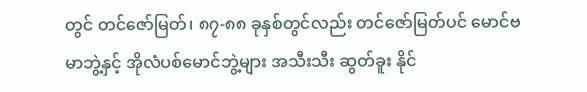တွင် တင်ဇော်မြတ်၊ ၈၇-၈၈ ခုနှစ်တွင်လည်း တင်ဇော်မြတ်ပင် မောင်ဗမာဘွဲ့နှင့် အိုလံပစ်မောင်ဘွဲ့များ အသီးသီး ဆွတ်ခူး နိုင်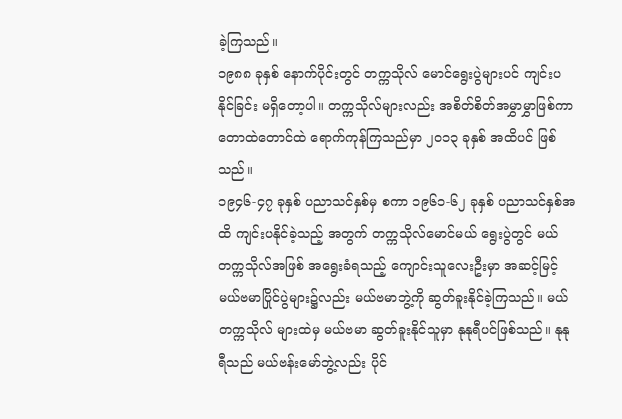ခဲ့ကြသည်။
၁၉၈၈ ခုနှစ် နောက်ပိုင်းတွင် တက္ကသိုလ် မောင်ရွေးပွဲများပင် ကျင်းပနိုင်ခြင်း မရှိတော့ပါ။ တက္ကသိုလ်များလည်း အစိတ်စိတ်အမွှာမွှာဖြစ်ကာ တောထဲတောင်ထဲ ရောက်ကုန်ကြသည်မှာ ၂၀၁၃ ခုနှစ် အထိပင် ဖြစ်သည်။
၁၉၄၆-၄၇ ခုနှစ် ပညာသင်နှစ်မှ စကာ ၁၉၆၁-၆၂ ခုနှစ် ပညာသင်နှစ်အထိ ကျင်းပနိုင်ခဲ့သည့် အတွက် တက္ကသိုလ်မောင်မယ် ရွေးပွဲတွင် မယ်တက္ကသိုလ်အဖြစ် အရွေးခံရသည့် ကျောင်းသူလေးဦးမှာ အဆင့်မြင့် မယ်ဗမာပြိုင်ပွဲများ၌လည်း မယ်ဗမာဘွဲ့ကို ဆွတ်ခူးနိုင်ခဲ့ကြသည်။ မယ်တက္ကသိုလ် များထဲမှ မယ်ဗမာ ဆွတ်ခူးနိုင်သူမှာ နုနုရီပင်ဖြစ်သည်။ နုနုရီသည် မယ်ဗန်းမော်ဘွဲ့လည်း ပိုင်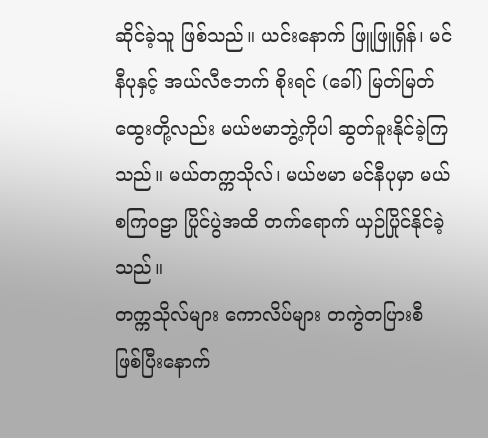ဆိုင်ခဲ့သူ ဖြစ်သည်။ ယင်းနောက် ဖြူဖြူရှိန်၊ မင်နီပုနှင့် အယ်လီဇဘက် စိုးရင် (ခေါ်) မြတ်မြတ်ထွေးတို့လည်း မယ်ဗမာဘွဲ့ကိုပါ ဆွတ်ခူးနိုင်ခဲ့ကြသည်။ မယ်တက္ကသိုလ်၊ မယ်ဗမာ မင်နီပုမှာ မယ်စကြဝဠာ ပြိုင်ပွဲအထိ တက်ရောက် ယှဉ်ပြိုင်နိုင်ခဲ့သည်။
တက္ကသိုလ်များ ကောလိပ်များ တကွဲတပြားစီ ဖြစ်ပြီးနောက်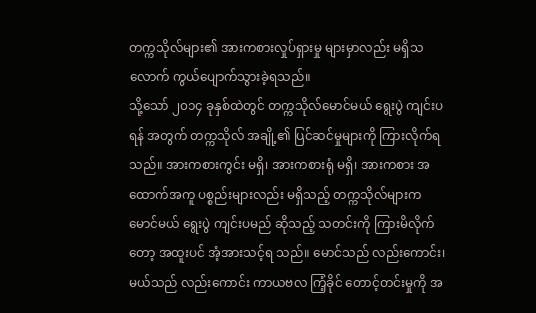တက္ကသိုလ်များ၏ အားကစားလှုပ်ရှားမှု များမှာလည်း မရှိသလောက် ကွယ်ပျောက်သွားခဲ့ရသည်။
သို့သော် ၂၀၁၄ ခုနှစ်ထဲတွင် တက္ကသိုလ်မောင်မယ် ရွေးပွဲ ကျင်းပရန် အတွက် တက္ကသိုလ် အချို့၏ ပြင်ဆင်မှုများကို ကြားလိုက်ရသည်။ အားကစားကွင်း မရှိ၊ အားကစားရုံ မရှိ၊ အားကစား အထောက်အကူ ပစ္စည်းများလည်း မရှိသည့် တက္ကသိုလ်များက မောင်မယ် ရွေးပွဲ ကျင်းပမည် ဆိုသည့် သတင်းကို ကြားမိလိုက်တော့ အထူးပင် အံ့အားသင့်ရ သည်။ မောင်သည် လည်းကောင်း၊ မယ်သည် လည်းကောင်း ကာယဗလ ကြံ့ခိုင် တောင့်တင်းမှုကို အ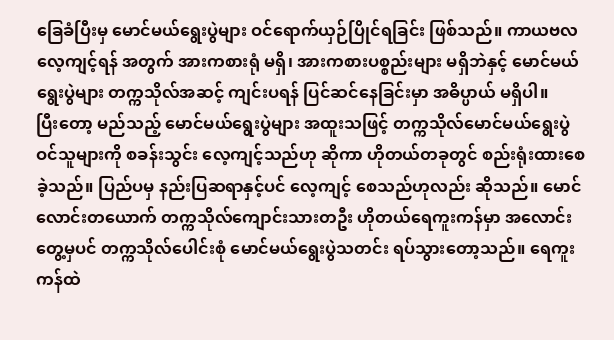ခြေခံပြီးမှ မောင်မယ်ရွေးပွဲများ ဝင်ရောက်ယှဉ်ပြိုင်ရခြင်း ဖြစ်သည်။ ကာယဗလ လေ့ကျင့်ရန် အတွက် အားကစားရုံ မရှိ၊ အားကစားပစ္စည်းများ မရှိဘဲနှင့် မောင်မယ်ရွေးပွဲများ တက္ကသိုလ်အဆင့် ကျင်းပရန် ပြင်ဆင်နေခြင်းမှာ အဓိပ္ပာယ် မရှိပါ။
ပြီးတော့ မည်သည့် မောင်မယ်ရွေးပွဲများ အထူးသဖြင့် တက္ကသိုလ်မောင်မယ်ရွေးပွဲဝင်သူများကို စခန်းသွင်း လေ့ကျင့်သည်ဟု ဆိုကာ ဟိုတယ်တခုတွင် စည်းရုံးထားစေခဲ့သည်။ ပြည်ပမှ နည်းပြဆရာနှင့်ပင် လေ့ကျင့် စေသည်ဟုလည်း ဆိုသည်။ မောင်လောင်းတယောက် တက္ကသိုလ်ကျောင်းသားတဦး ဟိုတယ်ရေကူးကန်မှာ အလောင်းတွေ့မှပင် တက္ကသိုလ်ပေါင်းစုံ မောင်မယ်ရွေးပွဲသတင်း ရပ်သွားတော့သည်။ ရေကူးကန်ထဲ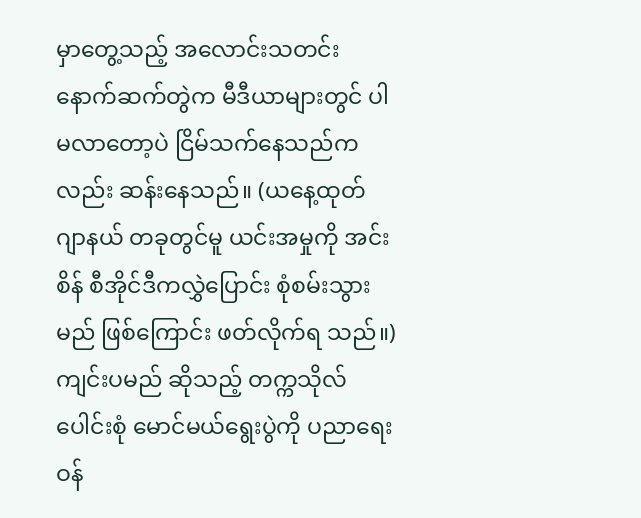မှာတွေ့သည့် အလောင်းသတင်း နောက်ဆက်တွဲက မီဒီယာများတွင် ပါမလာတော့ပဲ ငြိမ်သက်နေသည်ကလည်း ဆန်းနေသည်။ (ယနေ့ထုတ် ဂျာနယ် တခုတွင်မူ ယင်းအမှုကို အင်းစိန် စီအိုင်ဒီကလွှဲပြောင်း စုံစမ်းသွားမည် ဖြစ်ကြောင်း ဖတ်လိုက်ရ သည်။)
ကျင်းပမည် ဆိုသည့် တက္ကသိုလ်ပေါင်းစုံ မောင်မယ်ရွေးပွဲကို ပညာရေး ဝန်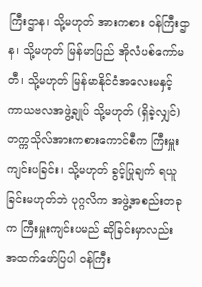ကြီးဌာန၊ သို့မဟုတ် အားကစား ဝန်ကြီးဌာန၊ သို့မဟုတ် မြန်မာပြည် အိုလံပစ်ကော်မတီ၊ သို့မဟုတ် မြန်မာနိုင်ငံအလေးမနှင့် ကာယဗလအဖွဲ့ချုပ် သို့မဟုတ် (ရှိခဲ့လျှင်) တက္ကသိုလ်အားကစားကောင်စီက ကြီးမှူးကျင်းပခြင်း၊ သို့မဟုတ် ခွင့်ပြုချက် ရယူခြင်းမဟုတ်ဘဲ ပုဂ္ဂလိက အဖွဲ့အစည်းတခုက ကြီးမှူးကျင်းပမည် ဆိုခြင်းမှာလည်း အထက်ဖော်ပြပါ ဝန်ကြီး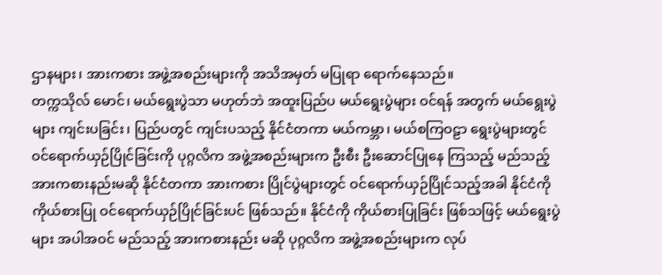ဌာနများ၊ အားကစား အဖွဲ့အစည်းများကို အသိအမှတ် မပြုရာ ရောက်နေသည်။
တက္ကသိုလ် မောင်၊ မယ်ရွေးပွဲသာ မဟုတ်ဘဲ အထူးပြည်ပ မယ်ရွေးပွဲများ ဝင်ရန် အတွက် မယ်ရွေးပွဲများ ကျင်းပခြင်း၊ ပြည်ပတွင် ကျင်းပသည့် နိုင်ငံတကာ မယ်ကမ္ဘာ၊ မယ်စကြဝဠာ ရွေးပွဲများတွင် ဝင်ရောက်ယှဉ်ပြိုင်ခြင်းကို ပုဂ္ဂလိက အဖွဲ့အစည်းများက ဦးစီး ဦးဆောင်ပြုနေ ကြသည့် မည်သည့် အားကစားနည်းမဆို နိုင်ငံတကာ အားကစား ပြိုင်ပွဲများတွင် ဝင်ရောက်ယှဉ်ပြိုင်သည့်အခါ နိုင်ငံကို ကိုယ်စားပြု ဝင်ရောက်ယှဉ်ပြိုင်ခြင်းပင် ဖြစ်သည်။ နိုင်ငံကို ကိုယ်စားပြုခြင်း ဖြစ်သဖြင့် မယ်ရွေးပွဲများ အပါအဝင် မည်သည့် အားကစားနည်း မဆို ပုဂ္ဂလိက အဖွဲ့အစည်းများက လုပ်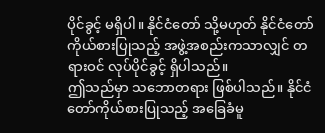ပိုင်ခွင့် မရှိပါ။ နိုင်ငံတော် သို့မဟုတ် နိုင်ငံတော် ကိုယ်စားပြုသည့် အဖွဲ့အစည်းကသာလျှင် တရားဝင် လုပ်ပိုင်ခွင့် ရှိပါသည်။
ဤသည်မှာ သဘောတရား ဖြစ်ပါသည်။ နိုင်ငံတော်ကိုယ်စားပြုသည့် အခြေခံမူ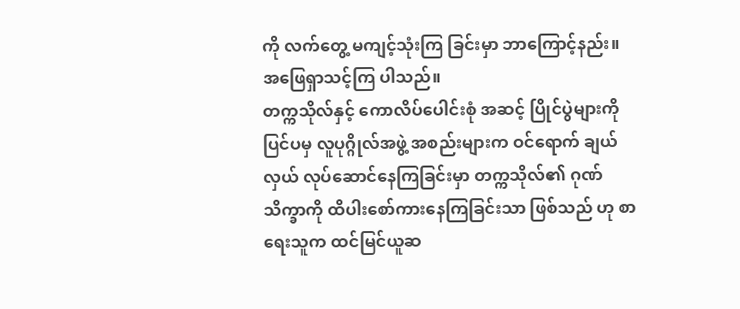ကို လက်တွေ့ မကျင့်သုံးကြ ခြင်းမှာ ဘာကြောင့်နည်း။ အဖြေရှာသင့်ကြ ပါသည်။
တက္ကသိုလ်နှင့် ကောလိပ်ပေါင်းစုံ အဆင့် ပြိုင်ပွဲများကို ပြင်ပမှ လူပုဂ္ဂိုလ်အဖွဲ့ အစည်းများက ဝင်ရောက် ချယ်လှယ် လုပ်ဆောင်နေကြခြင်းမှာ တက္ကသိုလ်၏ ဂုဏ်သိက္ခာကို ထိပါးစော်ကားနေကြခြင်းသာ ဖြစ်သည် ဟု စာရေးသူက ထင်မြင်ယူဆ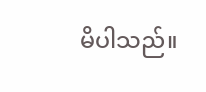မိပါသည်။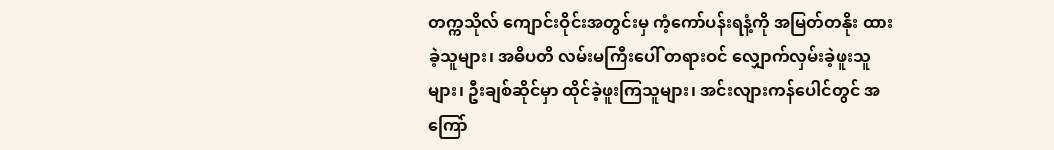တက္ကသိုလ် ကျောင်းဝိုင်းအတွင်းမှ ကံ့ကော်ပန်းရနံ့ကို အမြတ်တနိုး ထားခဲ့သူများ၊ အဓိပတိ လမ်းမကြီးပေါ် တရားဝင် လျှောက်လှမ်းခဲ့ဖူးသူများ၊ ဦးချစ်ဆိုင်မှာ ထိုင်ခဲ့ဖူးကြသူများ၊ အင်းလျားကန်ပေါင်တွင် အကြော်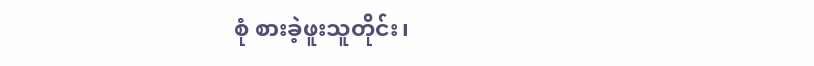စုံ စားခဲ့ဖူးသူတိုင်း၊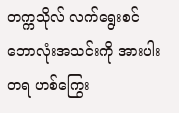တက္ကသိုလ် လက်ရွေးစင် ဘောလုံးအသင်းကို အားပါးတရ ဟစ်ကြွေး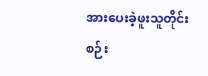အားပေးခဲ့ဖူးသူတိုင်း စဉ်း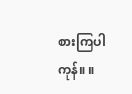စားကြပါကုန်။ ။